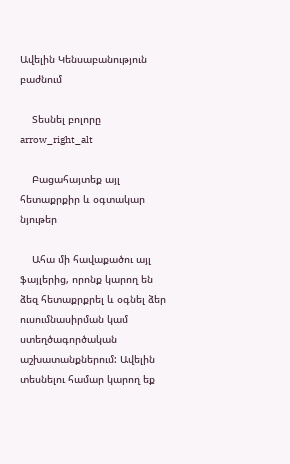Ավելին Կենսաբանություն բաժնում

    Տեսնել բոլորը arrow_right_alt

    Բացահայտեք այլ հետաքրքիր և օգտակար նյութեր

    Ահա մի հավաքածու այլ ֆայլերից, որոնք կարող են ձեզ հետաքրքրել և օգնել ձեր ուսումնասիրման կամ ստեղծագործական աշխատանքներում: Ավելին տեսնելու համար կարող եք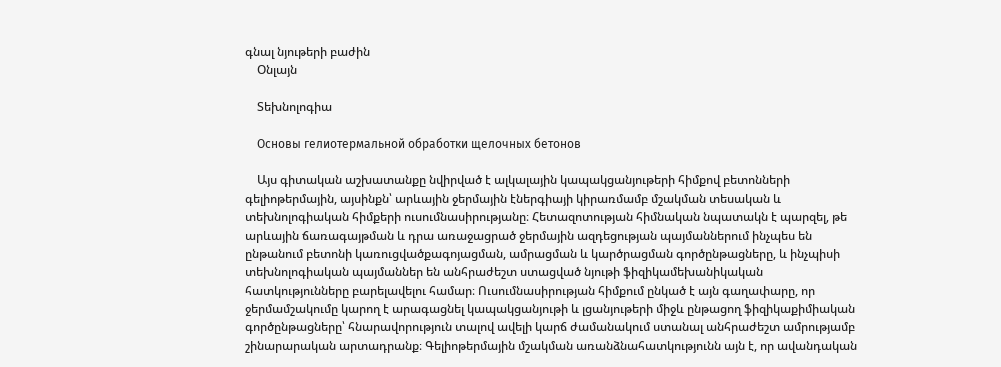գնալ նյութերի բաժին
    Օնլայն

    Տեխնոլոգիա

    Основы гелиотермальной обработки щелочных бетонов

    Այս գիտական աշխատանքը նվիրված է ալկալային կապակցանյութերի հիմքով բետոնների գելիոթերմային, այսինքն՝ արևային ջերմային էներգիայի կիրառմամբ մշակման տեսական և տեխնոլոգիական հիմքերի ուսումնասիրությանը։ Հետազոտության հիմնական նպատակն է պարզել, թե արևային ճառագայթման և դրա առաջացրած ջերմային ազդեցության պայմաններում ինչպես են ընթանում բետոնի կառուցվածքագոյացման, ամրացման և կարծրացման գործընթացները, և ինչպիսի տեխնոլոգիական պայմաններ են անհրաժեշտ ստացված նյութի ֆիզիկամեխանիկական հատկությունները բարելավելու համար։ Ուսումնասիրության հիմքում ընկած է այն գաղափարը, որ ջերմամշակումը կարող է արագացնել կապակցանյութի և լցանյութերի միջև ընթացող ֆիզիկաքիմիական գործընթացները՝ հնարավորություն տալով ավելի կարճ ժամանակում ստանալ անհրաժեշտ ամրությամբ շինարարական արտադրանք։ Գելիոթերմային մշակման առանձնահատկությունն այն է, որ ավանդական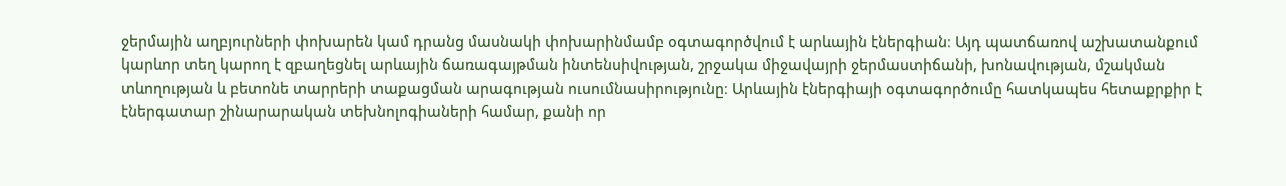ջերմային աղբյուրների փոխարեն կամ դրանց մասնակի փոխարինմամբ օգտագործվում է արևային էներգիան։ Այդ պատճառով աշխատանքում կարևոր տեղ կարող է զբաղեցնել արևային ճառագայթման ինտենսիվության, շրջակա միջավայրի ջերմաստիճանի, խոնավության, մշակման տևողության և բետոնե տարրերի տաքացման արագության ուսումնասիրությունը։ Արևային էներգիայի օգտագործումը հատկապես հետաքրքիր է էներգատար շինարարական տեխնոլոգիաների համար, քանի որ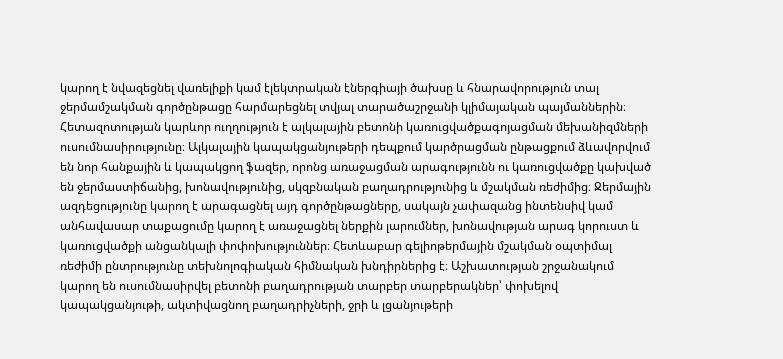կարող է նվազեցնել վառելիքի կամ էլեկտրական էներգիայի ծախսը և հնարավորություն տալ ջերմամշակման գործընթացը հարմարեցնել տվյալ տարածաշրջանի կլիմայական պայմաններին։ Հետազոտության կարևոր ուղղություն է ալկալային բետոնի կառուցվածքագոյացման մեխանիզմների ուսումնասիրությունը։ Ալկալային կապակցանյութերի դեպքում կարծրացման ընթացքում ձևավորվում են նոր հանքային և կապակցող ֆազեր, որոնց առաջացման արագությունն ու կառուցվածքը կախված են ջերմաստիճանից, խոնավությունից, սկզբնական բաղադրությունից և մշակման ռեժիմից։ Ջերմային ազդեցությունը կարող է արագացնել այդ գործընթացները, սակայն չափազանց ինտենսիվ կամ անհավասար տաքացումը կարող է առաջացնել ներքին լարումներ, խոնավության արագ կորուստ և կառուցվածքի անցանկալի փոփոխություններ։ Հետևաբար գելիոթերմային մշակման օպտիմալ ռեժիմի ընտրությունը տեխնոլոգիական հիմնական խնդիրներից է։ Աշխատության շրջանակում կարող են ուսումնասիրվել բետոնի բաղադրության տարբեր տարբերակներ՝ փոխելով կապակցանյութի, ակտիվացնող բաղադրիչների, ջրի և լցանյութերի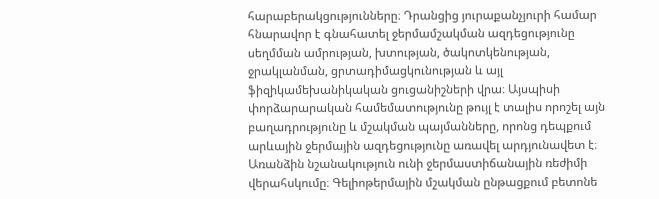հարաբերակցությունները։ Դրանցից յուրաքանչյուրի համար հնարավոր է գնահատել ջերմամշակման ազդեցությունը սեղմման ամրության, խտության, ծակոտկենության, ջրակլանման, ցրտադիմացկունության և այլ ֆիզիկամեխանիկական ցուցանիշների վրա։ Այսպիսի փորձարարական համեմատությունը թույլ է տալիս որոշել այն բաղադրությունը և մշակման պայմանները, որոնց դեպքում արևային ջերմային ազդեցությունը առավել արդյունավետ է։ Առանձին նշանակություն ունի ջերմաստիճանային ռեժիմի վերահսկումը։ Գելիոթերմային մշակման ընթացքում բետոնե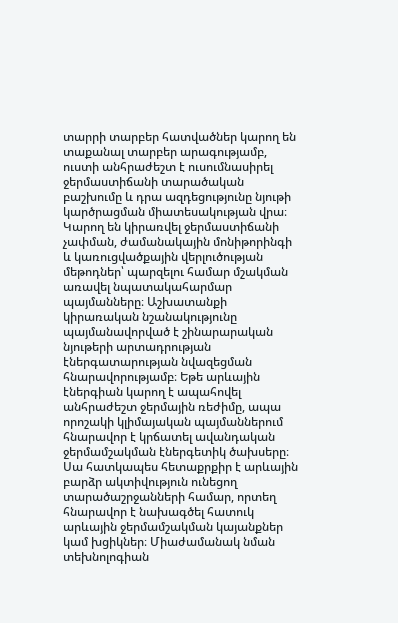տարրի տարբեր հատվածներ կարող են տաքանալ տարբեր արագությամբ, ուստի անհրաժեշտ է ուսումնասիրել ջերմաստիճանի տարածական բաշխումը և դրա ազդեցությունը նյութի կարծրացման միատեսակության վրա։ Կարող են կիրառվել ջերմաստիճանի չափման, ժամանակային մոնիթորինգի և կառուցվածքային վերլուծության մեթոդներ՝ պարզելու համար մշակման առավել նպատակահարմար պայմանները։ Աշխատանքի կիրառական նշանակությունը պայմանավորված է շինարարական նյութերի արտադրության էներգատարության նվազեցման հնարավորությամբ։ Եթե արևային էներգիան կարող է ապահովել անհրաժեշտ ջերմային ռեժիմը, ապա որոշակի կլիմայական պայմաններում հնարավոր է կրճատել ավանդական ջերմամշակման էներգետիկ ծախսերը։ Սա հատկապես հետաքրքիր է արևային բարձր ակտիվություն ունեցող տարածաշրջանների համար, որտեղ հնարավոր է նախագծել հատուկ արևային ջերմամշակման կայանքներ կամ խցիկներ։ Միաժամանակ նման տեխնոլոգիան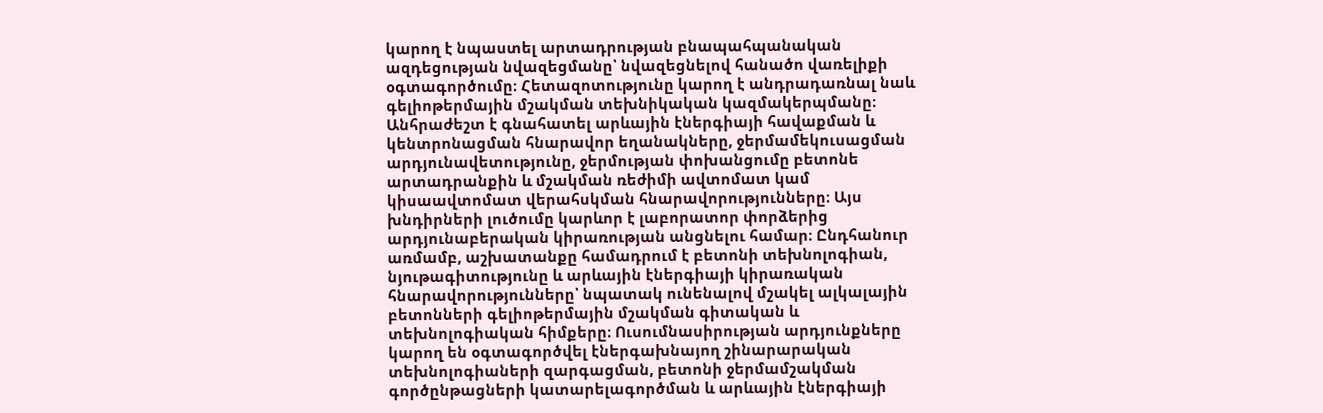կարող է նպաստել արտադրության բնապահպանական ազդեցության նվազեցմանը՝ նվազեցնելով հանածո վառելիքի օգտագործումը։ Հետազոտությունը կարող է անդրադառնալ նաև գելիոթերմային մշակման տեխնիկական կազմակերպմանը։ Անհրաժեշտ է գնահատել արևային էներգիայի հավաքման և կենտրոնացման հնարավոր եղանակները, ջերմամեկուսացման արդյունավետությունը, ջերմության փոխանցումը բետոնե արտադրանքին և մշակման ռեժիմի ավտոմատ կամ կիսաավտոմատ վերահսկման հնարավորությունները։ Այս խնդիրների լուծումը կարևոր է լաբորատոր փորձերից արդյունաբերական կիրառության անցնելու համար։ Ընդհանուր առմամբ, աշխատանքը համադրում է բետոնի տեխնոլոգիան, նյութագիտությունը և արևային էներգիայի կիրառական հնարավորությունները՝ նպատակ ունենալով մշակել ալկալային բետոնների գելիոթերմային մշակման գիտական և տեխնոլոգիական հիմքերը։ Ուսումնասիրության արդյունքները կարող են օգտագործվել էներգախնայող շինարարական տեխնոլոգիաների զարգացման, բետոնի ջերմամշակման գործընթացների կատարելագործման և արևային էներգիայի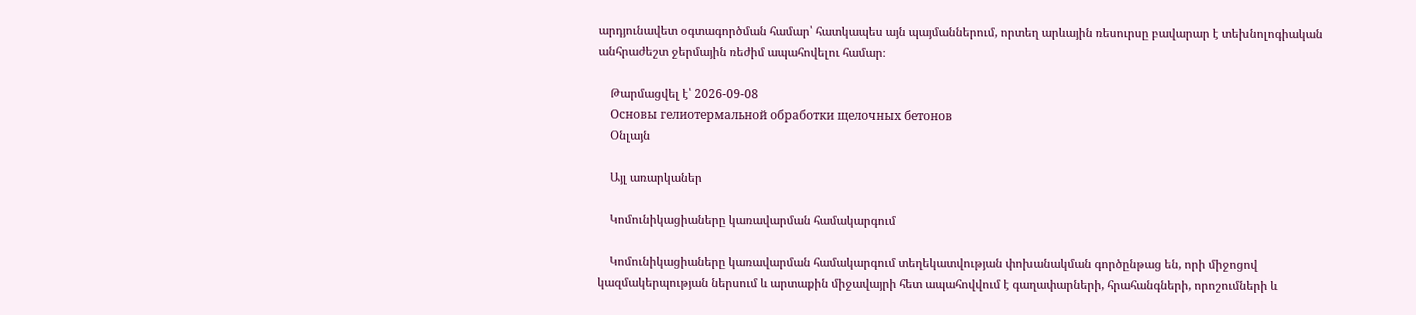արդյունավետ օգտագործման համար՝ հատկապես այն պայմաններում, որտեղ արևային ռեսուրսը բավարար է տեխնոլոգիական անհրաժեշտ ջերմային ռեժիմ ապահովելու համար։

    Թարմացվել է՝ 2026-09-08
    Основы гелиотермальной обработки щелочных бетонов
    Օնլայն

    Այլ առարկաներ

    Կոմունիկացիաները կառավարման համակարգում

    Կոմունիկացիաները կառավարման համակարգում տեղեկատվության փոխանակման գործընթաց են, որի միջոցով կազմակերպության ներսում և արտաքին միջավայրի հետ ապահովվում է գաղափարների, հրահանգների, որոշումների և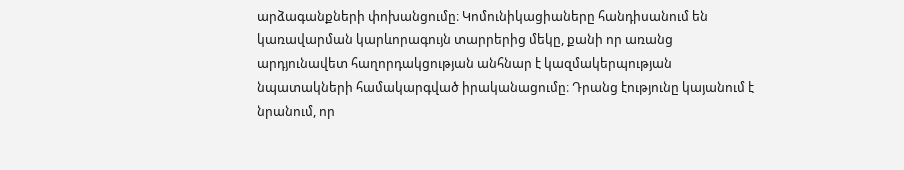արձագանքների փոխանցումը։ Կոմունիկացիաները հանդիսանում են կառավարման կարևորագույն տարրերից մեկը, քանի որ առանց արդյունավետ հաղորդակցության անհնար է կազմակերպության նպատակների համակարգված իրականացումը։ Դրանց էությունը կայանում է նրանում, որ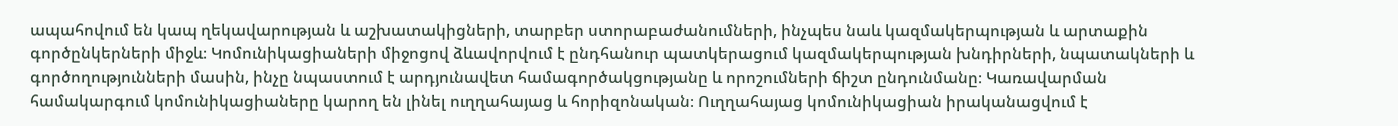ապահովում են կապ ղեկավարության և աշխատակիցների, տարբեր ստորաբաժանումների, ինչպես նաև կազմակերպության և արտաքին գործընկերների միջև։ Կոմունիկացիաների միջոցով ձևավորվում է ընդհանուր պատկերացում կազմակերպության խնդիրների, նպատակների և գործողությունների մասին, ինչը նպաստում է արդյունավետ համագործակցությանը և որոշումների ճիշտ ընդունմանը։ Կառավարման համակարգում կոմունիկացիաները կարող են լինել ուղղահայաց և հորիզոնական։ Ուղղահայաց կոմունիկացիան իրականացվում է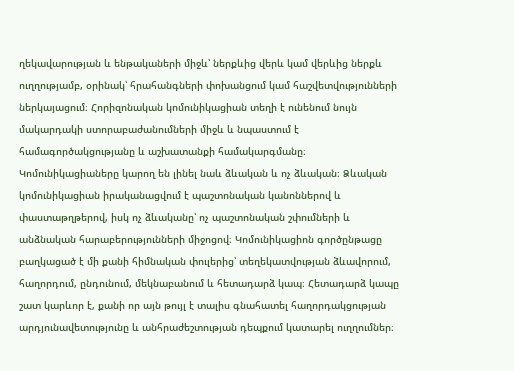ղեկավարության և ենթակաների միջև՝ ներքևից վերև կամ վերևից ներքև ուղղությամբ, օրինակ՝ հրահանգների փոխանցում կամ հաշվետվությունների ներկայացում։ Հորիզոնական կոմունիկացիան տեղի է ունենում նույն մակարդակի ստորաբաժանումների միջև և նպաստում է համագործակցությանը և աշխատանքի համակարգմանը։ Կոմունիկացիաները կարող են լինել նաև ձևական և ոչ ձևական։ Ձևական կոմունիկացիան իրականացվում է պաշտոնական կանոններով և փաստաթղթերով, իսկ ոչ ձևականը՝ ոչ պաշտոնական շփումների և անձնական հարաբերությունների միջոցով։ Կոմունիկացիոն գործընթացը բաղկացած է մի քանի հիմնական փուլերից՝ տեղեկատվության ձևավորում, հաղորդում, ընդունում, մեկնաբանում և հետադարձ կապ։ Հետադարձ կապը շատ կարևոր է, քանի որ այն թույլ է տալիս գնահատել հաղորդակցության արդյունավետությունը և անհրաժեշտության դեպքում կատարել ուղղումներ։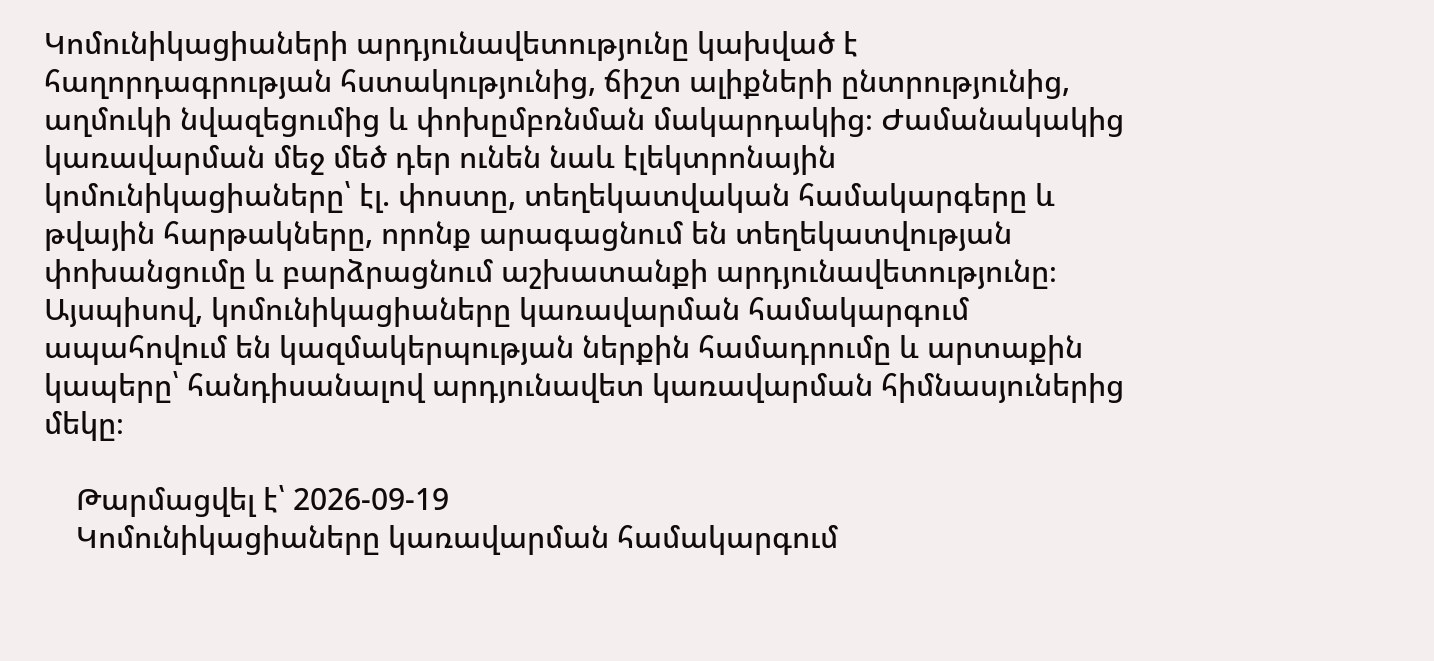Կոմունիկացիաների արդյունավետությունը կախված է հաղորդագրության հստակությունից, ճիշտ ալիքների ընտրությունից, աղմուկի նվազեցումից և փոխըմբռնման մակարդակից։ Ժամանակակից կառավարման մեջ մեծ դեր ունեն նաև էլեկտրոնային կոմունիկացիաները՝ էլ. փոստը, տեղեկատվական համակարգերը և թվային հարթակները, որոնք արագացնում են տեղեկատվության փոխանցումը և բարձրացնում աշխատանքի արդյունավետությունը։ Այսպիսով, կոմունիկացիաները կառավարման համակարգում ապահովում են կազմակերպության ներքին համադրումը և արտաքին կապերը՝ հանդիսանալով արդյունավետ կառավարման հիմնասյուներից մեկը։

    Թարմացվել է՝ 2026-09-19
    Կոմունիկացիաները կառավարման համակարգում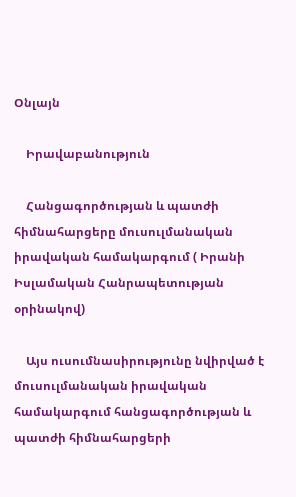Օնլայն

    Իրավաբանություն

    Հանցագործության և պատժի հիմնահարցերը մուսուլմանական իրավական համակարգում ( Իրանի Իսլամական Հանրապետության օրինակով)

    Այս ուսումնասիրությունը նվիրված է մուսուլմանական իրավական համակարգում հանցագործության և պատժի հիմնահարցերի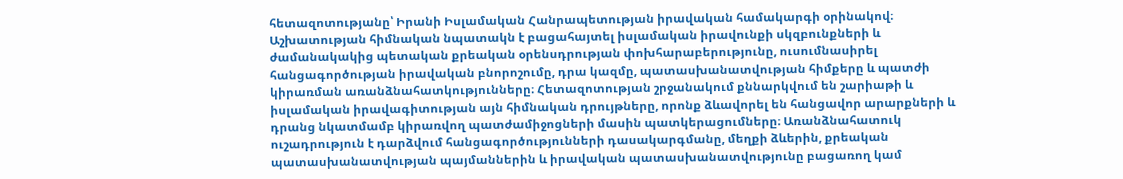հետազոտությանը՝ Իրանի Իսլամական Հանրապետության իրավական համակարգի օրինակով։ Աշխատության հիմնական նպատակն է բացահայտել իսլամական իրավունքի սկզբունքների և ժամանակակից պետական քրեական օրենսդրության փոխհարաբերությունը, ուսումնասիրել հանցագործության իրավական բնորոշումը, դրա կազմը, պատասխանատվության հիմքերը և պատժի կիրառման առանձնահատկությունները։ Հետազոտության շրջանակում քննարկվում են շարիաթի և իսլամական իրավագիտության այն հիմնական դրույթները, որոնք ձևավորել են հանցավոր արարքների և դրանց նկատմամբ կիրառվող պատժամիջոցների մասին պատկերացումները։ Առանձնահատուկ ուշադրություն է դարձվում հանցագործությունների դասակարգմանը, մեղքի ձևերին, քրեական պատասխանատվության պայմաններին և իրավական պատասխանատվությունը բացառող կամ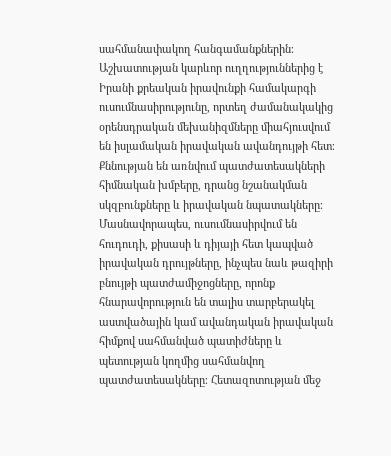սահմանափակող հանգամանքներին։ Աշխատության կարևոր ուղղություններից է Իրանի քրեական իրավունքի համակարգի ուսումնասիրությունը, որտեղ ժամանակակից օրենսդրական մեխանիզմները միահյուսվում են իսլամական իրավական ավանդույթի հետ։ Քննության են առնվում պատժատեսակների հիմնական խմբերը, դրանց նշանակման սկզբունքները և իրավական նպատակները։ Մասնավորապես, ուսումնասիրվում են հուդուդի, քիսասի և դիյայի հետ կապված իրավական դրույթները, ինչպես նաև թազիրի բնույթի պատժամիջոցները, որոնք հնարավորություն են տալիս տարբերակել աստվածային կամ ավանդական իրավական հիմքով սահմանված պատիժները և պետության կողմից սահմանվող պատժատեսակները։ Հետազոտության մեջ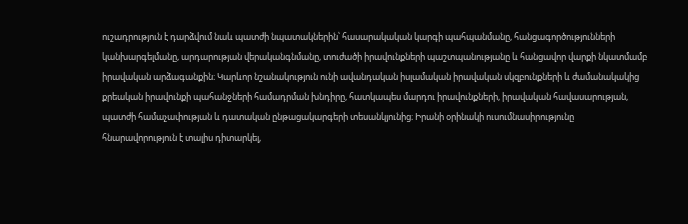ուշադրություն է դարձվում նաև պատժի նպատակներին՝ հասարակական կարգի պահպանմանը, հանցագործությունների կանխարգելմանը, արդարության վերականգնմանը, տուժածի իրավունքների պաշտպանությանը և հանցավոր վարքի նկատմամբ իրավական արձագանքին։ Կարևոր նշանակություն ունի ավանդական իսլամական իրավական սկզբունքների և ժամանակակից քրեական իրավունքի պահանջների համադրման խնդիրը, հատկապես մարդու իրավունքների, իրավական հավասարության, պատժի համաչափության և դատական ընթացակարգերի տեսանկյունից։ Իրանի օրինակի ուսումնասիրությունը հնարավորություն է տալիս դիտարկել,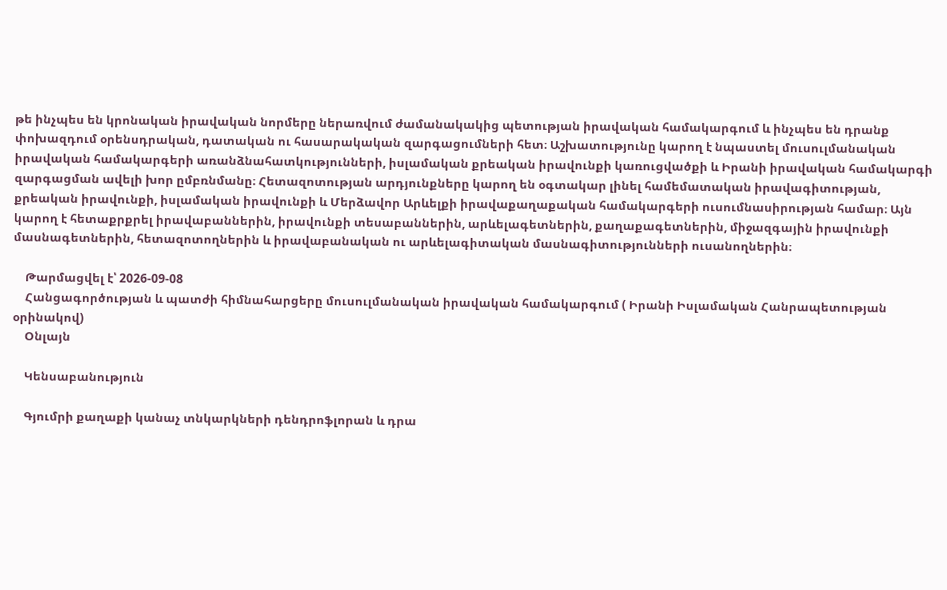թե ինչպես են կրոնական իրավական նորմերը ներառվում ժամանակակից պետության իրավական համակարգում և ինչպես են դրանք փոխազդում օրենսդրական, դատական ու հասարակական զարգացումների հետ։ Աշխատությունը կարող է նպաստել մուսուլմանական իրավական համակարգերի առանձնահատկությունների, իսլամական քրեական իրավունքի կառուցվածքի և Իրանի իրավական համակարգի զարգացման ավելի խոր ըմբռնմանը։ Հետազոտության արդյունքները կարող են օգտակար լինել համեմատական իրավագիտության, քրեական իրավունքի, իսլամական իրավունքի և Մերձավոր Արևելքի իրավաքաղաքական համակարգերի ուսումնասիրության համար։ Այն կարող է հետաքրքրել իրավաբաններին, իրավունքի տեսաբաններին, արևելագետներին, քաղաքագետներին, միջազգային իրավունքի մասնագետներին, հետազոտողներին և իրավաբանական ու արևելագիտական մասնագիտությունների ուսանողներին։

    Թարմացվել է՝ 2026-09-08
    Հանցագործության և պատժի հիմնահարցերը մուսուլմանական իրավական համակարգում ( Իրանի Իսլամական Հանրապետության օրինակով)
    Օնլայն

    Կենսաբանություն

    Գյումրի քաղաքի կանաչ տնկարկների դենդրոֆլորան և դրա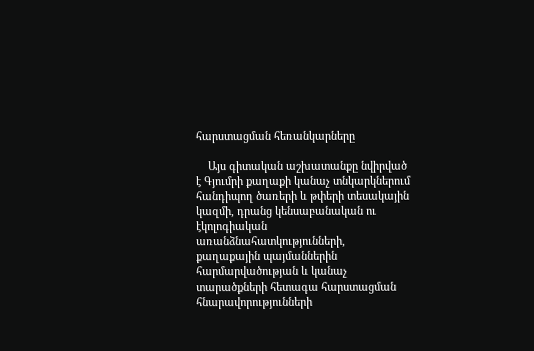հարստացման հեռանկարները

    Այս գիտական աշխատանքը նվիրված է Գյումրի քաղաքի կանաչ տնկարկներում հանդիպող ծառերի և թփերի տեսակային կազմի, դրանց կենսաբանական ու էկոլոգիական առանձնահատկությունների, քաղաքային պայմաններին հարմարվածության և կանաչ տարածքների հետագա հարստացման հնարավորությունների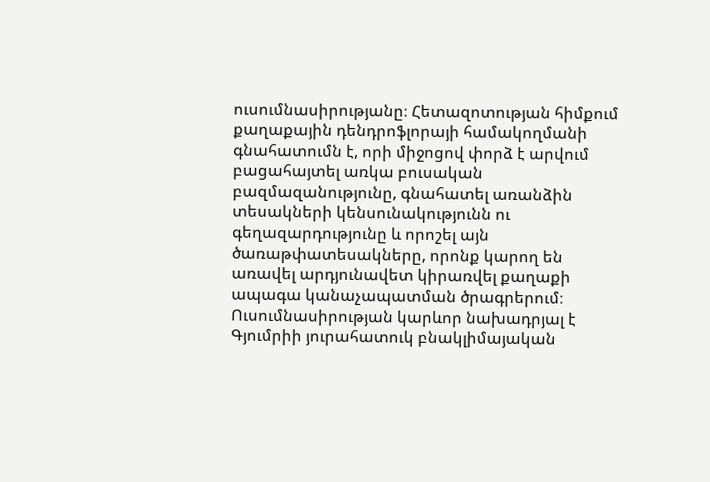ուսումնասիրությանը։ Հետազոտության հիմքում քաղաքային դենդրոֆլորայի համակողմանի գնահատումն է, որի միջոցով փորձ է արվում բացահայտել առկա բուսական բազմազանությունը, գնահատել առանձին տեսակների կենսունակությունն ու գեղազարդությունը և որոշել այն ծառաթփատեսակները, որոնք կարող են առավել արդյունավետ կիրառվել քաղաքի ապագա կանաչապատման ծրագրերում։ Ուսումնասիրության կարևոր նախադրյալ է Գյումրիի յուրահատուկ բնակլիմայական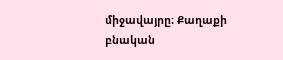միջավայրը։ Քաղաքի բնական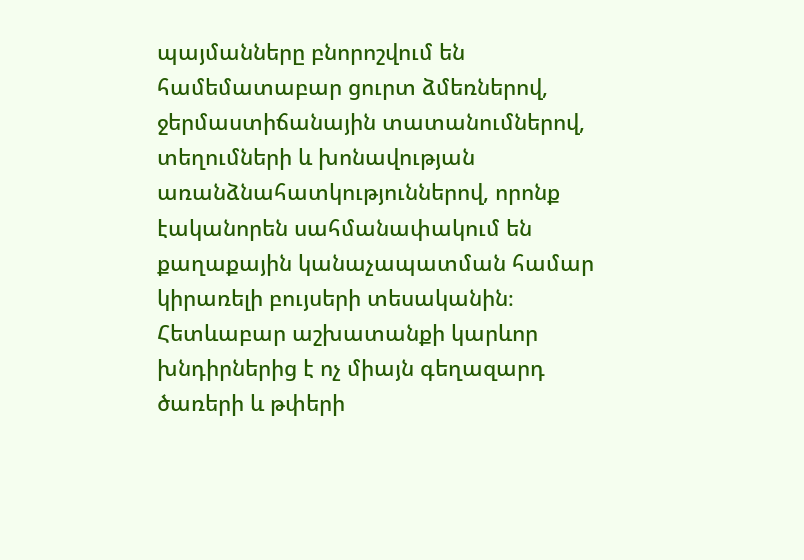պայմանները բնորոշվում են համեմատաբար ցուրտ ձմեռներով, ջերմաստիճանային տատանումներով, տեղումների և խոնավության առանձնահատկություններով, որոնք էականորեն սահմանափակում են քաղաքային կանաչապատման համար կիրառելի բույսերի տեսականին։ Հետևաբար աշխատանքի կարևոր խնդիրներից է ոչ միայն գեղազարդ ծառերի և թփերի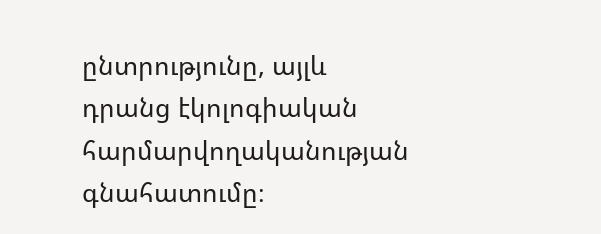ընտրությունը, այլև դրանց էկոլոգիական հարմարվողականության գնահատումը։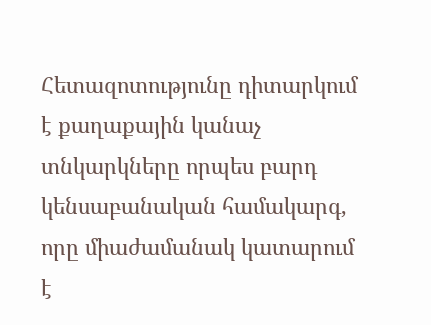Հետազոտությունը դիտարկում է քաղաքային կանաչ տնկարկները որպես բարդ կենսաբանական համակարգ, որը միաժամանակ կատարում է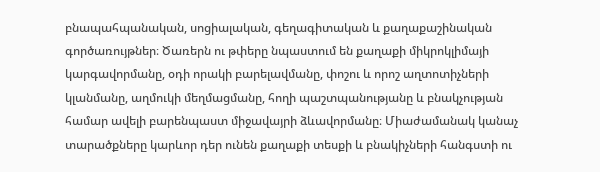բնապահպանական, սոցիալական, գեղագիտական և քաղաքաշինական գործառույթներ։ Ծառերն ու թփերը նպաստում են քաղաքի միկրոկլիմայի կարգավորմանը, օդի որակի բարելավմանը, փոշու և որոշ աղտոտիչների կլանմանը, աղմուկի մեղմացմանը, հողի պաշտպանությանը և բնակչության համար ավելի բարենպաստ միջավայրի ձևավորմանը։ Միաժամանակ կանաչ տարածքները կարևոր դեր ունեն քաղաքի տեսքի և բնակիչների հանգստի ու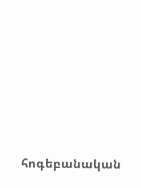հոգեբանական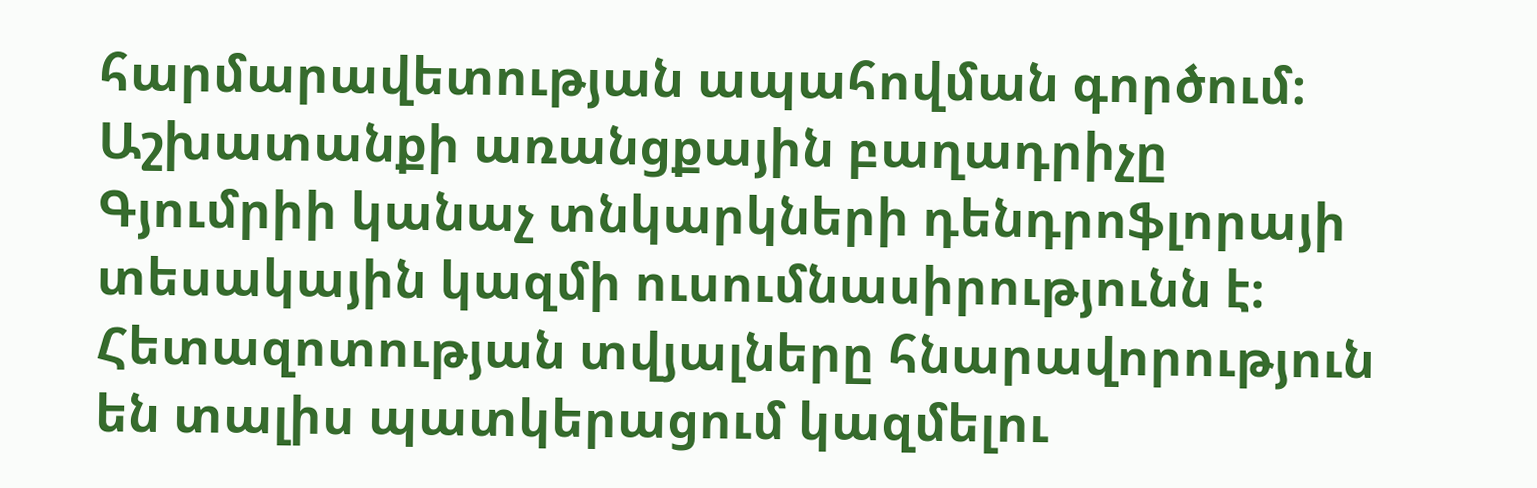հարմարավետության ապահովման գործում։ Աշխատանքի առանցքային բաղադրիչը Գյումրիի կանաչ տնկարկների դենդրոֆլորայի տեսակային կազմի ուսումնասիրությունն է։ Հետազոտության տվյալները հնարավորություն են տալիս պատկերացում կազմելու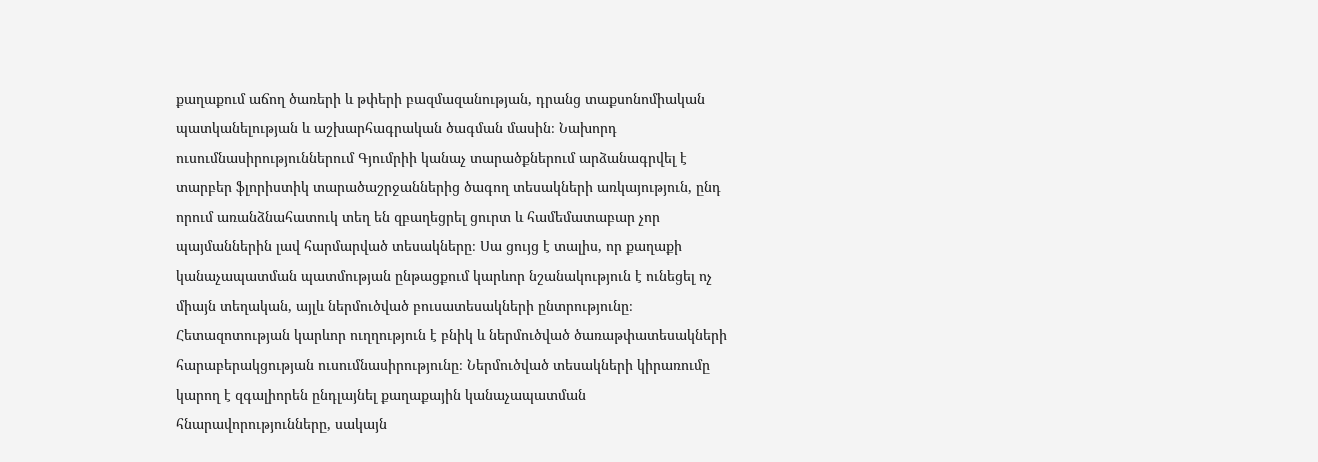քաղաքում աճող ծառերի և թփերի բազմազանության, դրանց տաքսոնոմիական պատկանելության և աշխարհագրական ծագման մասին։ Նախորդ ուսումնասիրություններում Գյումրիի կանաչ տարածքներում արձանագրվել է տարբեր ֆլորիստիկ տարածաշրջաններից ծագող տեսակների առկայություն, ընդ որում առանձնահատուկ տեղ են զբաղեցրել ցուրտ և համեմատաբար չոր պայմաններին լավ հարմարված տեսակները։ Սա ցույց է տալիս, որ քաղաքի կանաչապատման պատմության ընթացքում կարևոր նշանակություն է ունեցել ոչ միայն տեղական, այլև ներմուծված բուսատեսակների ընտրությունը։ Հետազոտության կարևոր ուղղություն է բնիկ և ներմուծված ծառաթփատեսակների հարաբերակցության ուսումնասիրությունը։ Ներմուծված տեսակների կիրառումը կարող է զգալիորեն ընդլայնել քաղաքային կանաչապատման հնարավորությունները, սակայն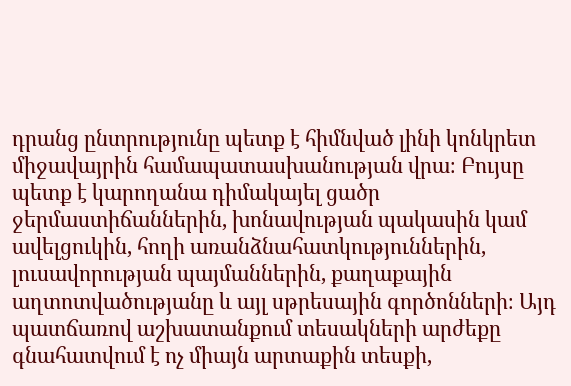դրանց ընտրությունը պետք է հիմնված լինի կոնկրետ միջավայրին համապատասխանության վրա։ Բույսը պետք է կարողանա դիմակայել ցածր ջերմաստիճաններին, խոնավության պակասին կամ ավելցուկին, հողի առանձնահատկություններին, լուսավորության պայմաններին, քաղաքային աղտոտվածությանը և այլ սթրեսային գործոնների։ Այդ պատճառով աշխատանքում տեսակների արժեքը գնահատվում է ոչ միայն արտաքին տեսքի,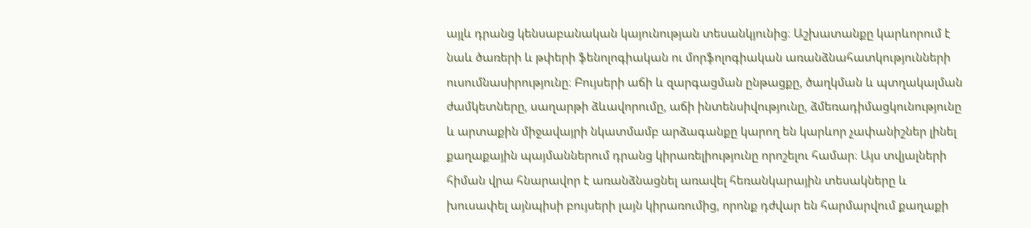այլև դրանց կենսաբանական կայունության տեսանկյունից։ Աշխատանքը կարևորում է նաև ծառերի և թփերի ֆենոլոգիական ու մորֆոլոգիական առանձնահատկությունների ուսումնասիրությունը։ Բույսերի աճի և զարգացման ընթացքը, ծաղկման և պտղակալման ժամկետները, սաղարթի ձևավորումը, աճի ինտենսիվությունը, ձմեռադիմացկունությունը և արտաքին միջավայրի նկատմամբ արձագանքը կարող են կարևոր չափանիշներ լինել քաղաքային պայմաններում դրանց կիրառելիությունը որոշելու համար։ Այս տվյալների հիման վրա հնարավոր է առանձնացնել առավել հեռանկարային տեսակները և խուսափել այնպիսի բույսերի լայն կիրառումից, որոնք դժվար են հարմարվում քաղաքի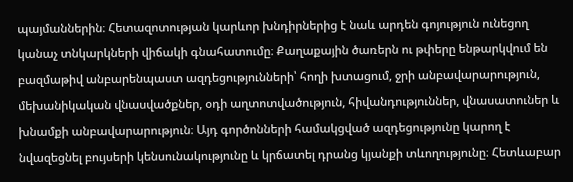պայմաններին։ Հետազոտության կարևոր խնդիրներից է նաև արդեն գոյություն ունեցող կանաչ տնկարկների վիճակի գնահատումը։ Քաղաքային ծառերն ու թփերը ենթարկվում են բազմաթիվ անբարենպաստ ազդեցությունների՝ հողի խտացում, ջրի անբավարարություն, մեխանիկական վնասվածքներ, օդի աղտոտվածություն, հիվանդություններ, վնասատուներ և խնամքի անբավարարություն։ Այդ գործոնների համակցված ազդեցությունը կարող է նվազեցնել բույսերի կենսունակությունը և կրճատել դրանց կյանքի տևողությունը։ Հետևաբար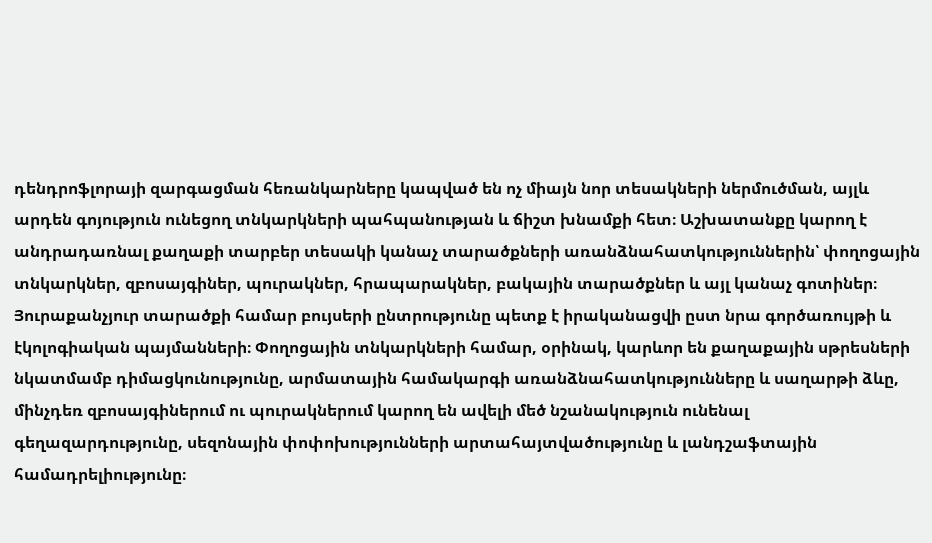դենդրոֆլորայի զարգացման հեռանկարները կապված են ոչ միայն նոր տեսակների ներմուծման, այլև արդեն գոյություն ունեցող տնկարկների պահպանության և ճիշտ խնամքի հետ։ Աշխատանքը կարող է անդրադառնալ քաղաքի տարբեր տեսակի կանաչ տարածքների առանձնահատկություններին՝ փողոցային տնկարկներ, զբոսայգիներ, պուրակներ, հրապարակներ, բակային տարածքներ և այլ կանաչ գոտիներ։ Յուրաքանչյուր տարածքի համար բույսերի ընտրությունը պետք է իրականացվի ըստ նրա գործառույթի և էկոլոգիական պայմանների։ Փողոցային տնկարկների համար, օրինակ, կարևոր են քաղաքային սթրեսների նկատմամբ դիմացկունությունը, արմատային համակարգի առանձնահատկությունները և սաղարթի ձևը, մինչդեռ զբոսայգիներում ու պուրակներում կարող են ավելի մեծ նշանակություն ունենալ գեղազարդությունը, սեզոնային փոփոխությունների արտահայտվածությունը և լանդշաֆտային համադրելիությունը։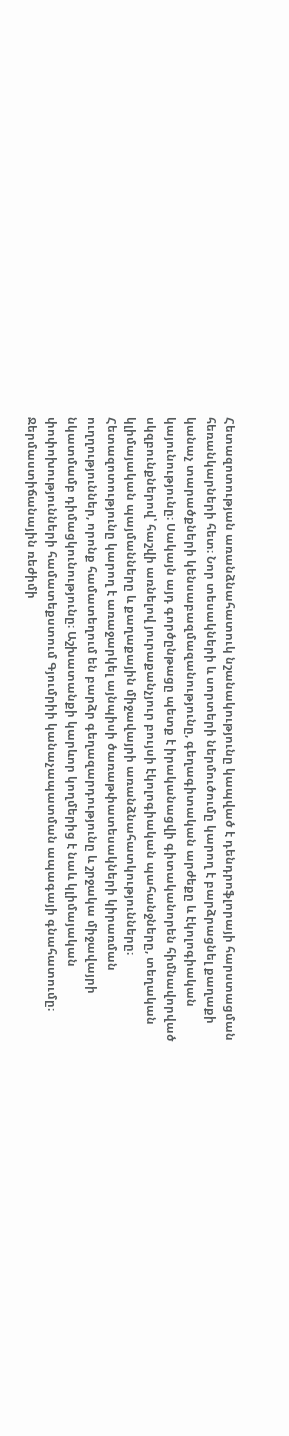Հետազոտության առանձնահատուկ նշանակությունը կապված է դենդրոֆլորայի հարստացման հեռանկարների հետ։ Նոր տեսակների և սորտերի ներմուծումը կարող է բարձրացնել քաղաքի կանաչ տարածքների կենսաբազմազանությունը, գեղագիտական արժեքը և էկոլոգիական կայունությունը։ Սակայն այդ գործընթացը պետք է իրականացվի գիտականորեն հիմնավորված սկզբունքներով՝ հաշվի առնելով յուրաքանչյուր բույսի էկոլոգիական պահանջները, տեղական կլիմայական պայմանները և քաղաքային միջավայրի առանձնահատկությունները։ Հետազոտությունը կարող է առաջարկել այնպիսի ծառաթփատեսակների կիրառման ուղղություններ, որոնք համատեղում են բարձր գեղազարդությունը և շրջակա միջավայրի նկատմամբ դիմացկունությունը։ Աշխատանքի կարևոր կողմերից է նաև կլիմայական փոփոխությունների համատեքստում Գյումրիի կանաչապատման ապագայի գնահատումը։ Ջերմաստիճանային ռեժիմի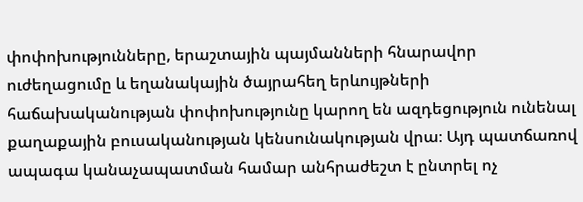փոփոխությունները, երաշտային պայմանների հնարավոր ուժեղացումը և եղանակային ծայրահեղ երևույթների հաճախականության փոփոխությունը կարող են ազդեցություն ունենալ քաղաքային բուսականության կենսունակության վրա։ Այդ պատճառով ապագա կանաչապատման համար անհրաժեշտ է ընտրել ոչ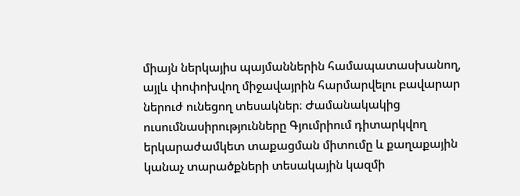միայն ներկայիս պայմաններին համապատասխանող, այլև փոփոխվող միջավայրին հարմարվելու բավարար ներուժ ունեցող տեսակներ։ Ժամանակակից ուսումնասիրությունները Գյումրիում դիտարկվող երկարաժամկետ տաքացման միտումը և քաղաքային կանաչ տարածքների տեսակային կազմի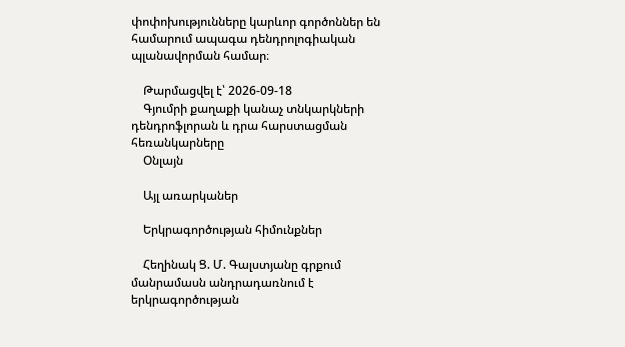փոփոխությունները կարևոր գործոններ են համարում ապագա դենդրոլոգիական պլանավորման համար։

    Թարմացվել է՝ 2026-09-18
    Գյումրի քաղաքի կանաչ տնկարկների դենդրոֆլորան և դրա հարստացման հեռանկարները
    Օնլայն

    Այլ առարկաներ

    Երկրագործության հիմունքներ

    Հեղինակ Ց. Մ. Գալստյանը գրքում մանրամասն անդրադառնում է երկրագործության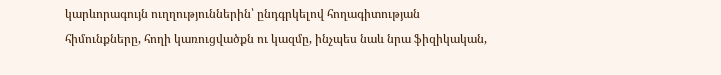կարևորագույն ուղղություններին՝ ընդգրկելով հողագիտության հիմունքները, հողի կառուցվածքն ու կազմը, ինչպես նաև նրա ֆիզիկական,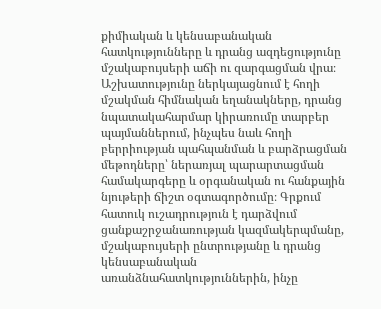քիմիական և կենսաբանական հատկությունները և դրանց ազդեցությունը մշակաբույսերի աճի ու զարգացման վրա։ Աշխատությունը ներկայացնում է հողի մշակման հիմնական եղանակները, դրանց նպատակահարմար կիրառումը տարբեր պայմաններում, ինչպես նաև հողի բերրիության պահպանման և բարձրացման մեթոդները՝ ներառյալ պարարտացման համակարգերը և օրգանական ու հանքային նյութերի ճիշտ օգտագործումը։ Գրքում հատուկ ուշադրություն է դարձվում ցանքաշրջանառության կազմակերպմանը, մշակաբույսերի ընտրությանը և դրանց կենսաբանական առանձնահատկություններին, ինչը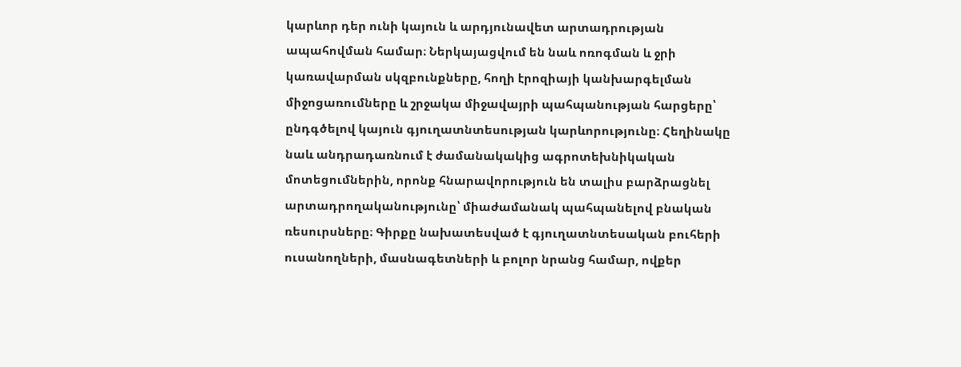կարևոր դեր ունի կայուն և արդյունավետ արտադրության ապահովման համար։ Ներկայացվում են նաև ոռոգման և ջրի կառավարման սկզբունքները, հողի էրոզիայի կանխարգելման միջոցառումները և շրջակա միջավայրի պահպանության հարցերը՝ ընդգծելով կայուն գյուղատնտեսության կարևորությունը։ Հեղինակը նաև անդրադառնում է ժամանակակից ագրոտեխնիկական մոտեցումներին, որոնք հնարավորություն են տալիս բարձրացնել արտադրողականությունը՝ միաժամանակ պահպանելով բնական ռեսուրսները։ Գիրքը նախատեսված է գյուղատնտեսական բուհերի ուսանողների, մասնագետների և բոլոր նրանց համար, ովքեր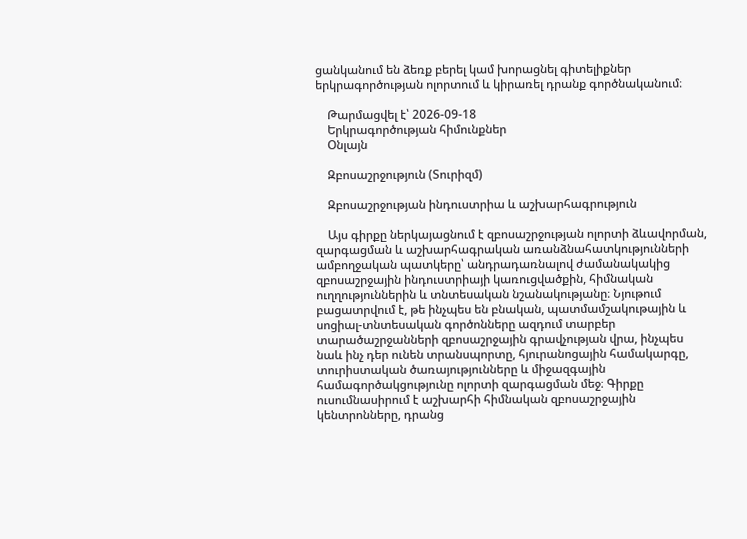ցանկանում են ձեռք բերել կամ խորացնել գիտելիքներ երկրագործության ոլորտում և կիրառել դրանք գործնականում։

    Թարմացվել է՝ 2026-09-18
    Երկրագործության հիմունքներ
    Օնլայն

    Զբոսաշրջություն (Տուրիզմ)

    Զբոսաշրջության ինդուստրիա և աշխարհագրություն

    Այս գիրքը ներկայացնում է զբոսաշրջության ոլորտի ձևավորման, զարգացման և աշխարհագրական առանձնահատկությունների ամբողջական պատկերը՝ անդրադառնալով ժամանակակից զբոսաշրջային ինդուստրիայի կառուցվածքին, հիմնական ուղղություններին և տնտեսական նշանակությանը։ Նյութում բացատրվում է, թե ինչպես են բնական, պատմամշակութային և սոցիալ-տնտեսական գործոնները ազդում տարբեր տարածաշրջանների զբոսաշրջային գրավչության վրա, ինչպես նաև ինչ դեր ունեն տրանսպորտը, հյուրանոցային համակարգը, տուրիստական ծառայությունները և միջազգային համագործակցությունը ոլորտի զարգացման մեջ։ Գիրքը ուսումնասիրում է աշխարհի հիմնական զբոսաշրջային կենտրոնները, դրանց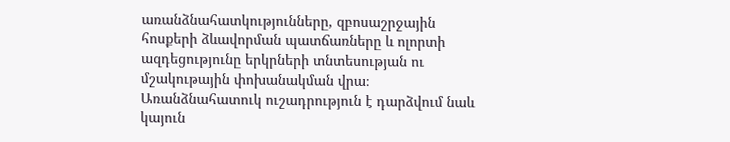առանձնահատկությունները, զբոսաշրջային հոսքերի ձևավորման պատճառները և ոլորտի ազդեցությունը երկրների տնտեսության ու մշակութային փոխանակման վրա։ Առանձնահատուկ ուշադրություն է դարձվում նաև կայուն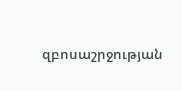զբոսաշրջության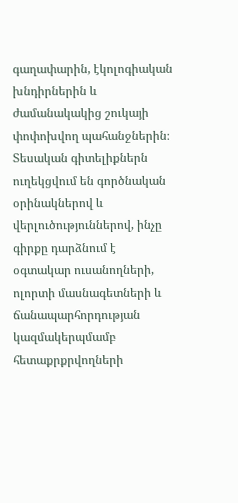գաղափարին, էկոլոգիական խնդիրներին և ժամանակակից շուկայի փոփոխվող պահանջներին։ Տեսական գիտելիքներն ուղեկցվում են գործնական օրինակներով և վերլուծություններով, ինչը գիրքը դարձնում է օգտակար ուսանողների, ոլորտի մասնագետների և ճանապարհորդության կազմակերպմամբ հետաքրքրվողների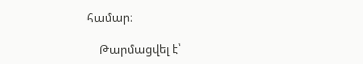համար։

    Թարմացվել է՝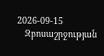2026-09-15
    Զբոսաշրջության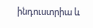ինդուստրիա և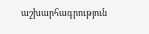աշխարհագրություն